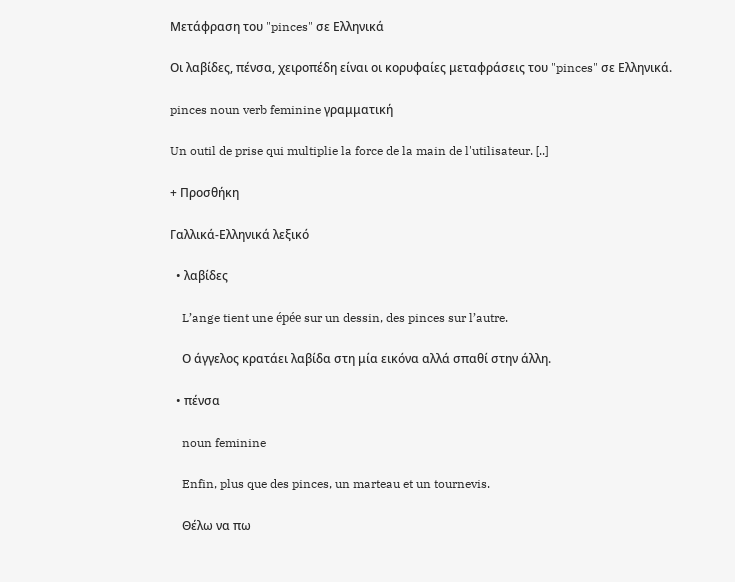Μετάφραση του "pinces" σε Ελληνικά

Οι λαβίδες, πένσα, χειροπέδη είναι οι κορυφαίες μεταφράσεις του "pinces" σε Ελληνικά.

pinces noun verb feminine γραμματική

Un outil de prise qui multiplie la force de la main de l'utilisateur. [..]

+ Προσθήκη

Γαλλικά-Ελληνικά λεξικό

  • λαβίδες

    L’ange tient une épée sur un dessin, des pinces sur l’autre.

    Ο άγγελος κρατάει λαβίδα στη μία εικόνα αλλά σπαθί στην άλλη.

  • πένσα

    noun feminine

    Enfin, plus que des pinces, un marteau et un tournevis.

    Θέλω να πω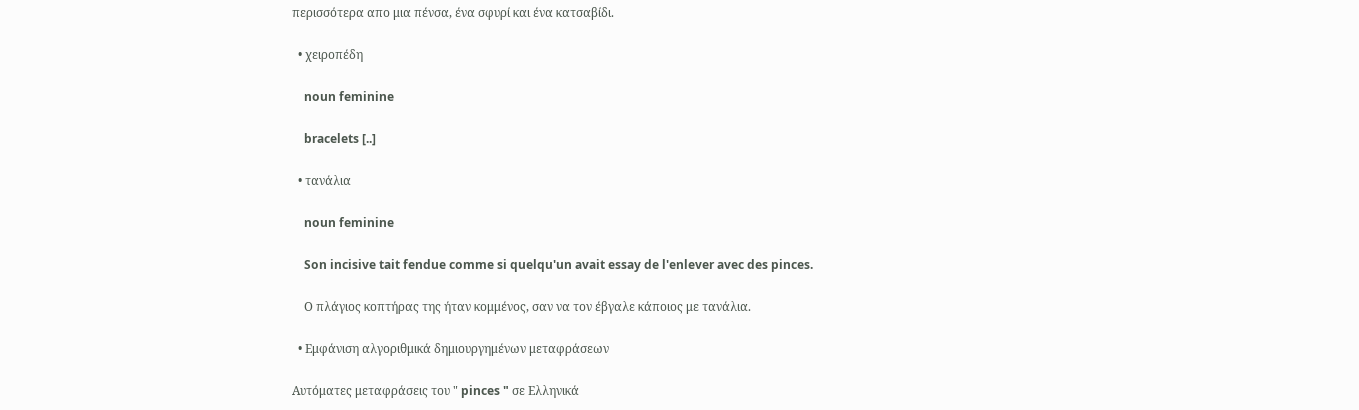περισσότερα απο μια πένσα, ένα σφυρί και ένα κατσαβίδι.

  • χειροπέδη

    noun feminine

    bracelets [..]

  • τανάλια

    noun feminine

    Son incisive tait fendue comme si quelqu'un avait essay de l'enlever avec des pinces.

    Ο πλάγιος κοπτήρας της ήταν κομμένος, σαν να τον έβγαλε κάποιος με τανάλια.

  • Εμφάνιση αλγοριθμικά δημιουργημένων μεταφράσεων

Αυτόματες μεταφράσεις του " pinces " σε Ελληνικά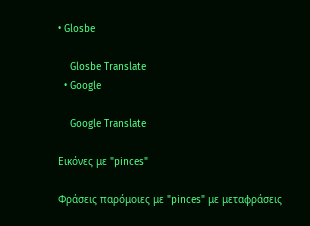• Glosbe

    Glosbe Translate
  • Google

    Google Translate

Εικόνες με "pinces"

Φράσεις παρόμοιες με "pinces" με μεταφράσεις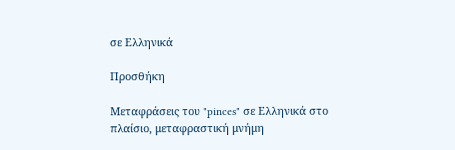σε Ελληνικά

Προσθήκη

Μεταφράσεις του "pinces" σε Ελληνικά στο πλαίσιο, μεταφραστική μνήμη